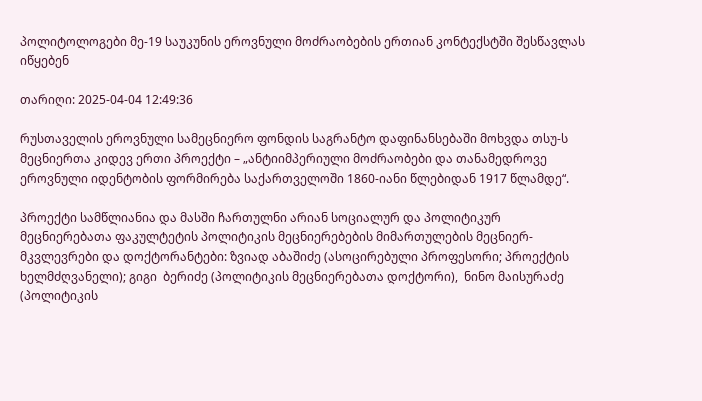პოლიტოლოგები მე-19 საუკუნის ეროვნული მოძრაობების ერთიან კონტექსტში შესწავლას იწყებენ

თარიღი: 2025-04-04 12:49:36

რუსთაველის ეროვნული სამეცნიერო ფონდის საგრანტო დაფინანსებაში მოხვდა თსუ-ს მეცნიერთა კიდევ ერთი პროექტი – „ანტიიმპერიული მოძრაობები და თანამედროვე ეროვნული იდენტობის ფორმირება საქართველოში 1860-იანი წლებიდან 1917 წლამდე“.

პროექტი სამწლიანია და მასში ჩართულნი არიან სოციალურ და პოლიტიკურ მეცნიერებათა ფაკულტეტის პოლიტიკის მეცნიერებების მიმართულების მეცნიერ-მკვლევრები და დოქტორანტები: ზვიად აბაშიძე (ასოცირებული პროფესორი; პროექტის ხელმძღვანელი); გიგი  ბერიძე (პოლიტიკის მეცნიერებათა დოქტორი),  ნინო მაისურაძე (პოლიტიკის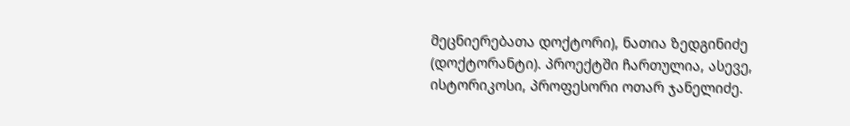მეცნიერებათა დოქტორი), ნათია ზედგინიძე (დოქტორანტი). პროექტში ჩართულია, ასევე, ისტორიკოსი, პროფესორი ოთარ ჯანელიძე.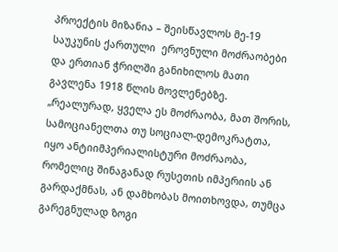პროექტის მიზანია – შეისწავლოს მე-19 საუკუნის ქართული  ეროვნული მოძრაობები და ერთიან ჭრილში განიხილოს მათი გავლენა 1918 წლის მოვლენებზე. „რეალურად, ყველა ეს მოძრაობა, მათ შორის, სამოციანელთა თუ სოციალ-დემოკრატთა, იყო ანტიიმპერიალისტური მოძრაობა, რომელიც შინაგანად რუსეთის იმპერიის ან გარდაქმნას, ან დამხობას მოითხოვდა, თუმცა გარეგნულად ზოგი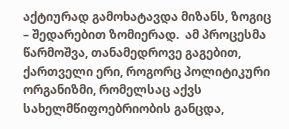აქტიურად გამოხატავდა მიზანს, ზოგიც – შედარებით ზომიერად.  ამ პროცესმა წარმოშვა, თანამედროვე გაგებით, ქართველი ერი, როგორც პოლიტიკური ორგანიზმი, რომელსაც აქვს სახელმწიფოებრიობის განცდა,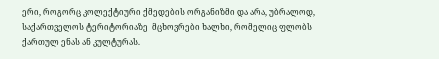ერი, როგორც კოლექტიური ქმედების ორგანიზმი და არა, უბრალოდ, საქართველოს ტერიტორიაზე  მცხოვრები ხალხი, რომელიც ფლობს ქართულ ენას ან კულტურას.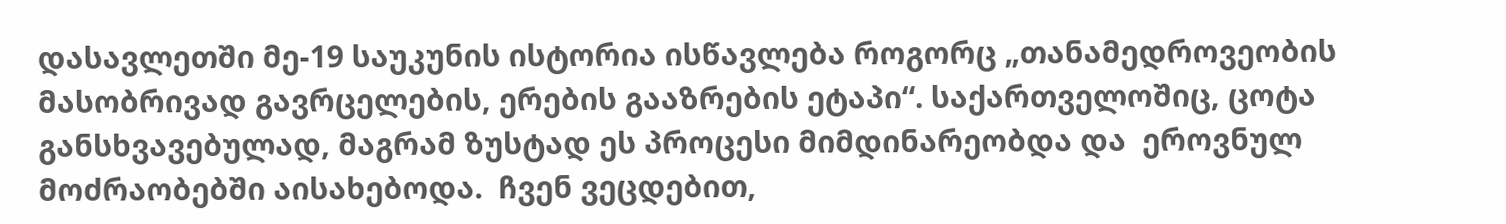დასავლეთში მე-19 საუკუნის ისტორია ისწავლება როგორც „თანამედროვეობის მასობრივად გავრცელების, ერების გააზრების ეტაპი“. საქართველოშიც, ცოტა განსხვავებულად, მაგრამ ზუსტად ეს პროცესი მიმდინარეობდა და  ეროვნულ მოძრაობებში აისახებოდა.  ჩვენ ვეცდებით,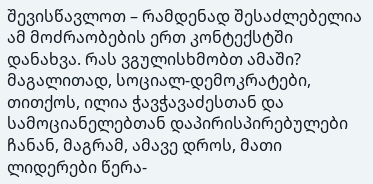შევისწავლოთ – რამდენად შესაძლებელია ამ მოძრაობების ერთ კონტექსტში დანახვა. რას ვგულისხმობთ ამაში? მაგალითად, სოციალ-დემოკრატები, თითქოს, ილია ჭავჭავაძესთან და სამოციანელებთან დაპირისპირებულები ჩანან, მაგრამ, ამავე დროს, მათი ლიდერები წერა-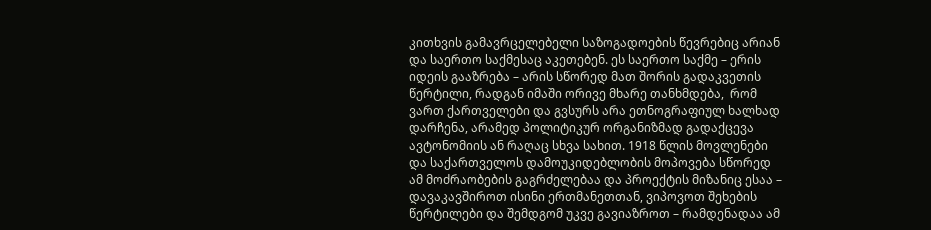კითხვის გამავრცელებელი საზოგადოების წევრებიც არიან და საერთო საქმესაც აკეთებენ. ეს საერთო საქმე – ერის იდეის გააზრება – არის სწორედ მათ შორის გადაკვეთის წერტილი, რადგან იმაში ორივე მხარე თანხმდება,  რომ ვართ ქართველები და გვსურს არა ეთნოგრაფიულ ხალხად დარჩენა, არამედ პოლიტიკურ ორგანიზმად გადაქცევა ავტონომიის ან რაღაც სხვა სახით. 1918 წლის მოვლენები და საქართველოს დამოუკიდებლობის მოპოვება სწორედ ამ მოძრაობების გაგრძელებაა და პროექტის მიზანიც ესაა – დავაკავშიროთ ისინი ერთმანეთთან, ვიპოვოთ შეხების წერტილები და შემდგომ უკვე გავიაზროთ – რამდენადაა ამ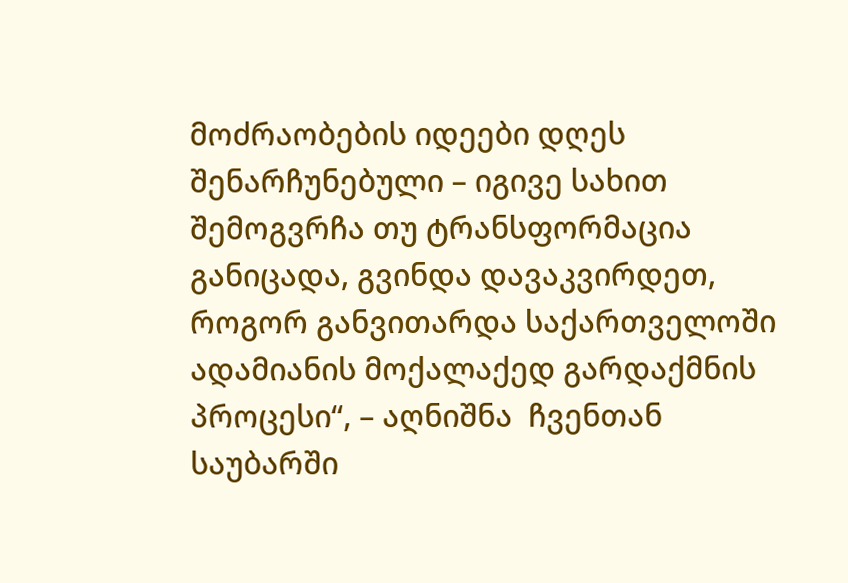მოძრაობების იდეები დღეს შენარჩუნებული – იგივე სახით შემოგვრჩა თუ ტრანსფორმაცია განიცადა, გვინდა დავაკვირდეთ, როგორ განვითარდა საქართველოში ადამიანის მოქალაქედ გარდაქმნის პროცესი“, – აღნიშნა  ჩვენთან საუბარში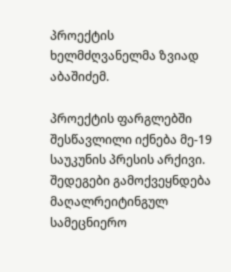პროექტის ხელმძღვანელმა ზვიად აბაშიძემ.

პროექტის ფარგლებში შესწავლილი იქნება მე-19 საუკუნის პრესის არქივი. შედეგები გამოქვეყნდება მაღალრეიტინგულ სამეცნიერო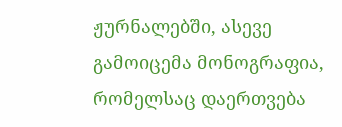ჟურნალებში, ასევე  გამოიცემა მონოგრაფია, რომელსაც დაერთვება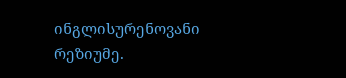ინგლისურენოვანი რეზიუმე.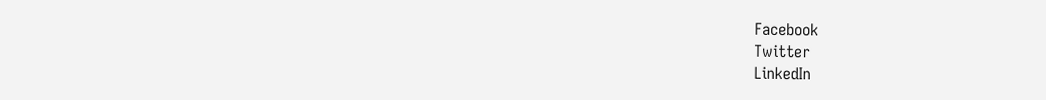Facebook
Twitter
LinkedIn